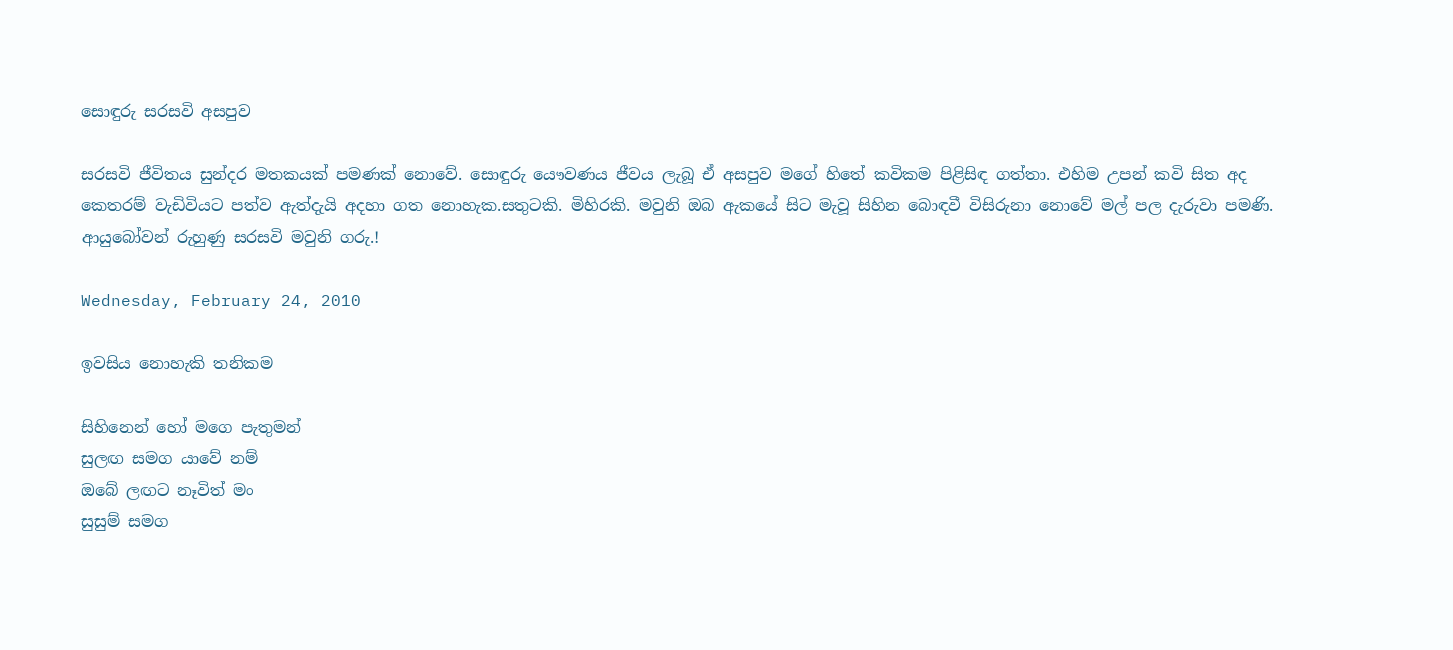සොඳුරු සරසවි අසපුව

සරසවි ජීවිතය සුන්දර මතකයක් පමණක් නොවේ. සොඳුරු යෞවණය ජීවය ලැබූ ඒ අසපුව මගේ හිතේ කවිකම පිළිසිඳ ගත්තා. එහිම උපන් කවි සිත අද කෙතරම් වැඩිවියට පත්ව ඇත්දැයි අදහා ගත නොහැක.සතුටකි. මිහිරකි. මවුනි ඔබ ඇකයේ සිට මැවූ සිහින බොඳවී විසිරුනා නොවේ මල් පල දැරුවා පමණි. ආයුබෝවන් රුහුණු සරසවි මවුනි ගරු.!

Wednesday, February 24, 2010

ඉවසිය නොහැකි තනිකම

සිහිනෙන් හෝ මගෙ පැතුමන් ‍
සුලඟ සමග යාවේ නම්
ඔබේ ලඟට නෑවිත් මං
සුසුම් සමග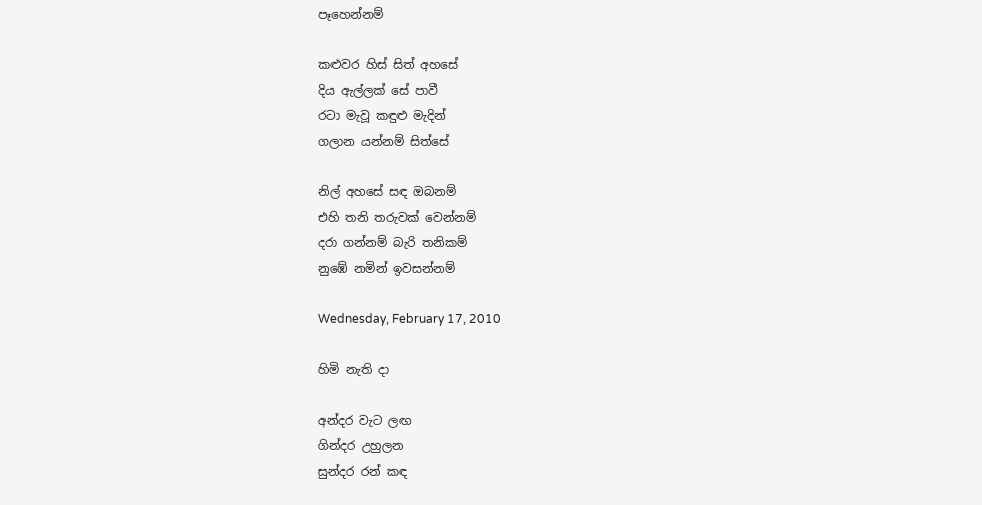පෑහෙන්නම්

කළුවර හිස් සිත් අහසේ
දිය ඇල්ලක් සේ පාවී
රටා මැවූ කඳුළු මැදින්
ගලාන යන්නම් සිත්සේ

නිල් අහසේ සඳ ඔබනම්
එහි තනි තරුවක් වෙන්නම්
දරා ගන්නම් බැරි තනිකම්
නුඹේ නමින් ඉවසන්නම්

Wednesday, February 17, 2010

හිමි නැති දා

අන්දර වැට ලඟ
ගින්දර උහුලන
සුන්දර රන් කඳ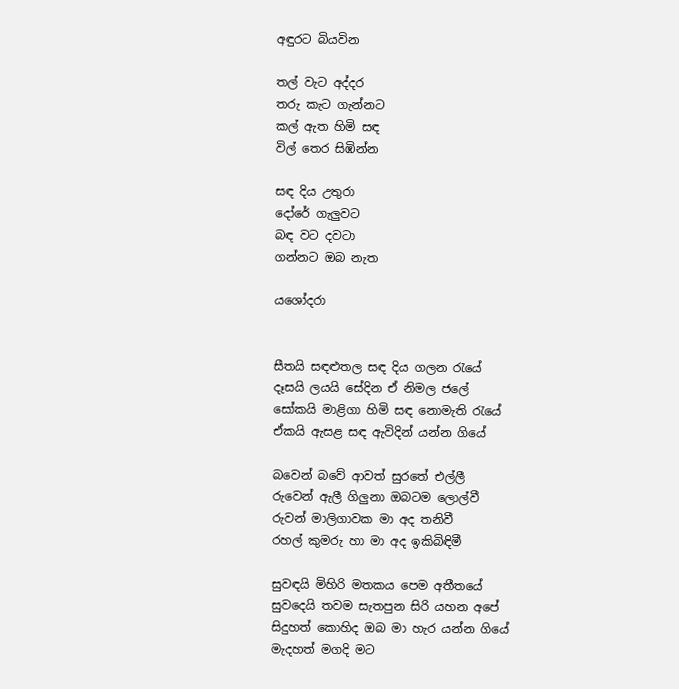අඳුරට බියවින

තල් වැට අද්දර
තරු කැ‍ට ගැන්නට
කල් ඇත හිමි සඳ
විල් තෙර සිඹින්න

සඳ දිය උතුරා
දෝරේ ගැලුවට
බඳ වට දවටා
ගන්නට ඔබ නැත

යශෝදරා


සීතයි සඳළුතල සඳ දිය ගලන රැයේ
දෑසයි ලයයි සේදින ඒ නිමල ජලේ
සෝකයි මාළිගා හිමි සඳ නොමැති රැයේ
ඒකයි ඇසළ සඳ ඇවිදින් යන්න ගියේ

බවෙන් බවේ ආවත් සුරතේ එල්ලී
රු‍වෙන් ඇලී ගිලුනා ඔබටම ලොල්වී
රුවන් මාලිගාවක මා අද තනිවී
රහල් කුමරු හා මා අද ඉකිබිඳිමී

සුවඳයි මිහිරි මතකය පෙම අතීතයේ
සුවදෙයි තවම සැතපුන සිරි යහන අපේ
සිදුහත් කොහිද ඔබ මා හැර යන්න ගියේ
මැදහත් මගදි මට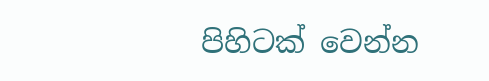පිහිටක් වෙන්න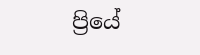ප්‍රියේ